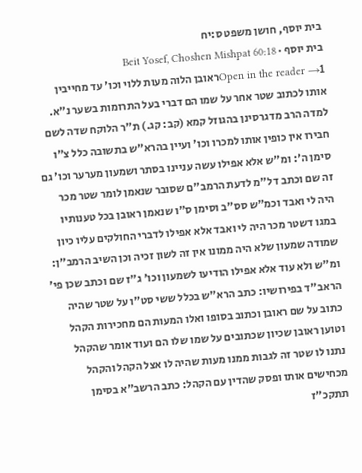בית יוסף, חושן משפט ס:יח
בית יוסף · Beit Yosef, Choshen Mishpat 60:18
Open in the reader →1ראובן הלוה מעות ללוי וכו' עד מחייבין אותו לכתוב שטר אחר על שמו הם דברי בעל התרומות בשער נ"א. למדה הרב מדגרסינן בהגוזל קמא (קב: קג.) ת"ר הלוקח שדה לשם חבירו אין כופין אותו למכרו וכו' ועיין בהרא"ש בתשובה כלל צ"ו סימן ה': ומ"ש אלא אפילו עשה עניינו בסתר ושמעון מערער וכו' גם זה שם וכתב דל"מ לדעת הרמב"ם שסובר שנאמן לומר שטר מכר היה לי ואבד וכמ"ש סס"ב וסימן ס"ו שנאמן ראובן בכל טענותיו במגו דשטר מכר היה לי ואבד אלא אפילו לדברי החולקים עליו כיון שמודה שמעון שלא היה ממונו אין זה לשון זכיה וכן השיב הרמב"ן: ומ"ש ולא עוד אלא אפילו הודיעו לשמעון וכו' ג"ז שם וכתב שכן פי' הראב"ד בפירושיו: כתב הרא"ש בכלל ששי סט"ו על שטר שהיה כתוב על שם ראובן וכתוב בסופו ואלו המעות הם מחכירות הקהל וטוען ראובן שכיון שכתובים על שמו שלו הם ועוד אומר שהקהל נתנו לו שטר זה לגבות ממנו מעות שהיה לו אצל הקהל והקהל מכחישים אותו ופסק שהדין עם הקהל: כתב הרשב"א בסימן תתקכ"ז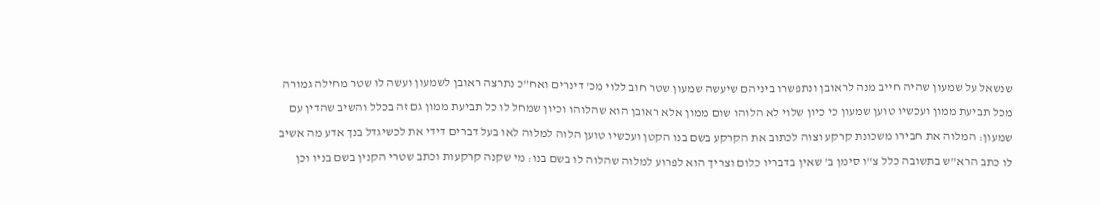שנשאל על שמעון שהיה חייב מנה לראובן ונתפשרו ביניהם שיעשה שמעון שטר חוב ללוי מכ' דינרים ואח"כ נתרצה ראובן לשמעון ועשה לו שטר מחילה גמורה מכל תביעת ממון ועכשיו טוען שמעון כי כיון שלוי לא הלוהו שום ממון אלא ראובן הוא שהלוהו וכיון שמחל לו כל תביעת ממון גם זה בכלל והשיב שהדין עם שמעון: המלוה את חבירו משכונת קרקע וצוה לכתוב את הקרקע בשם בנו הקטן ועכשיו טוען הלוה למלוה לאו בעל דברים דידי את לכשיגדל בנך אדע מה אשיב לו כתב הרא"ש בתשובה כלל צ"ו סימן ב' שאין בדבריו כלום וצריך הוא לפרוע למלוה שהלוה לו בשם בנו: מי שקנה קרקעות וכתב שטרי הקנין בשם בניו וכן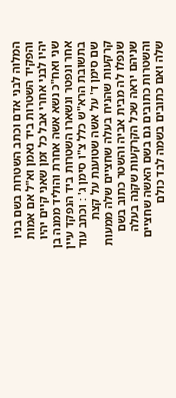המלוה לבני אדם וכתב השטרות בשם בניו והפקיד השטרות ביד נאמן וא"ל אם אמות יהיו לבני אחרי אבל כל זמן שאני קיים יהיו שני ואח"כ נשא אשה אחרת והוליד ממנה בן אחר ונפטר ונשארו השטרות ביד הנפקד עיין בתשובת הרא"ש כלל צ"ו סימן ג' : וכתב עוד שם סימן ד' על אשה שטוענת על קצת קרקעות שהניח בעלה שחציים שלה ממעות שנפלו לה מבית אביה והשטר כתוב בשם שניהם יראה שכל הקרקעות שקנה בעלה והשטרות כתובים גם בשם האשה שחציים שלה ואם כתובים בשמה לבד כולם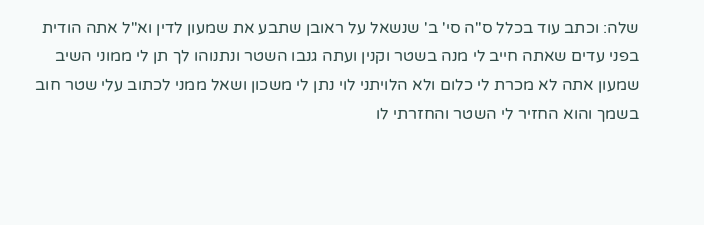שלה: וכתב עוד בכלל ס"ה סי' ב' שנשאל על ראובן שתבע את שמעון לדין וא"ל אתה הודית בפני עדים שאתה חייב לי מנה בשטר וקנין ועתה גנבו השטר ונתנוהו לך תן לי ממוני השיב שמעון אתה לא מכרת לי כלום ולא הלויתני לוי נתן לי משכון ושאל ממני לכתוב עלי שטר חוב בשמך והוא החזיר לי השטר והחזרתי לו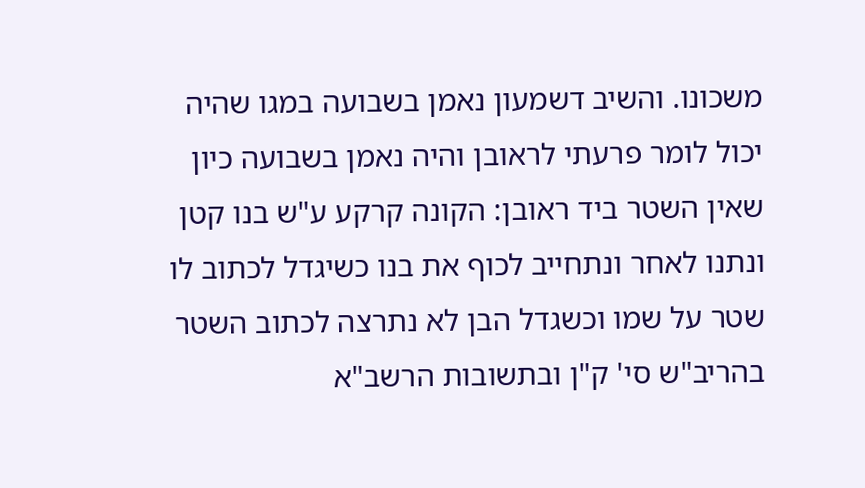משכונו. והשיב דשמעון נאמן בשבועה במגו שהיה יכול לומר פרעתי לראובן והיה נאמן בשבועה כיון שאין השטר ביד ראובן: הקונה קרקע ע"ש בנו קטן ונתנו לאחר ונתחייב לכוף את בנו כשיגדל לכתוב לו שטר על שמו וכשגדל הבן לא נתרצה לכתוב השטר בהריב"ש סי' ק"ן ובתשובות הרשב"א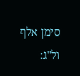סימן אלף ול"ג: